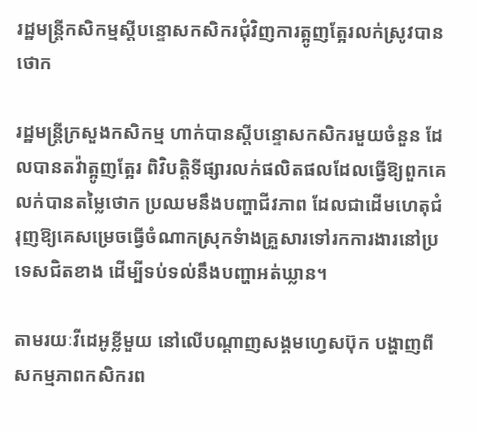រដ្ឋមន្ត្រីកសិកម្មស្តីបន្ទោសកសិករជុំវិញការត្អូញត្អែរលក់ស្រូវបានថោក

រដ្ឋមន្ត្រីក្រសួងកសិកម្ម ហាក់បានស្តីបន្ទោសកសិករមួយចំនួន ដែលបានតវ៉ាត្អូញត្អែរ ពិវិបត្តិទីផ្សារលក់ផលិតផលដែលធ្វើឱ្យពួកគេលក់បានតម្លៃថោក ប្រឈមនឹងបញ្ហាជីវភាព ដែលជាដើមហេតុជំរុញឱ្យគេសម្រេចធ្វើចំណាកស្រុកទំាងគ្រួសារទៅរកការងារនៅប្រទេសជិតខាង ដើម្បីទប់ទល់នឹងបញ្ហាអត់ឃ្លាន។

តាមរយៈវីដេអូខ្លីមួយ នៅលើបណ្តាញសង្គមហ្វេសប៊ុក បង្ហាញពីសកម្មភាពកសិករព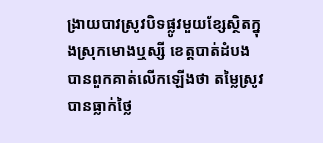ង្រាយបាវស្រូវបិទផ្លូវមួយខ្សែស្ថិតក្នុងស្រុកមោងឬស្សី ខេត្តបាត់ដំបង បានពួកគាត់លើកឡើងថា តម្លៃស្រូវបានធ្លាក់ថ្លៃ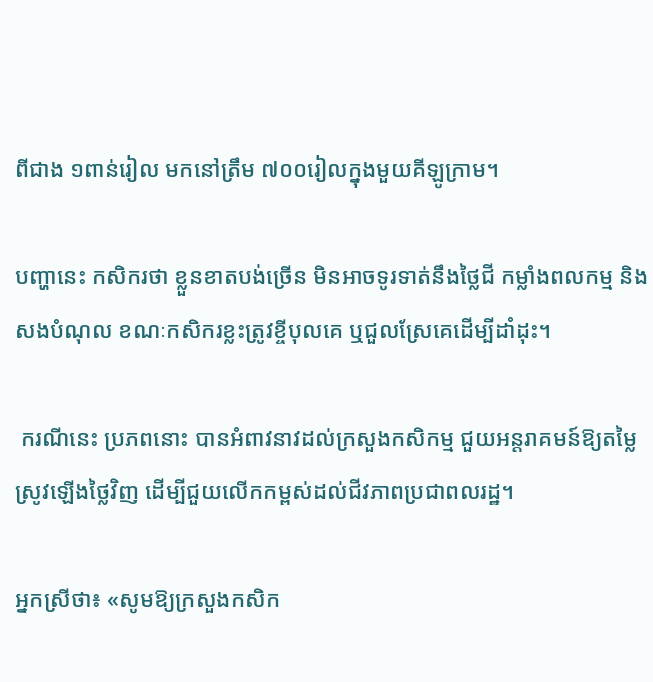ពីជាង ១ពាន់រៀល មកនៅត្រឹម ៧០០រៀលក្នុងមួយគីឡូក្រាម។

បញ្ហានេះ កសិករថា ខ្លួនខាតបង់ច្រើន មិនអាចទូរទាត់នឹងថ្លៃជី កម្លាំងពលកម្ម និងសងបំណុល ខណៈកសិករខ្លះត្រូវខ្ចីបុលគេ ឬជួលស្រែគេដើម្បីដាំដុះ។

 ករណីនេះ ប្រភពនោះ បានអំពាវនាវដល់ក្រសួងកសិកម្ម ជួយអន្តរាគមន៍ឱ្យតម្លៃស្រូវឡើងថ្លៃវិញ ដើម្បីជួយលើកកម្ពស់ដល់ជីវភាពប្រជាពលរដ្ឋ។

អ្នកស្រីថា៖ «សូមឱ្យក្រសួងកសិក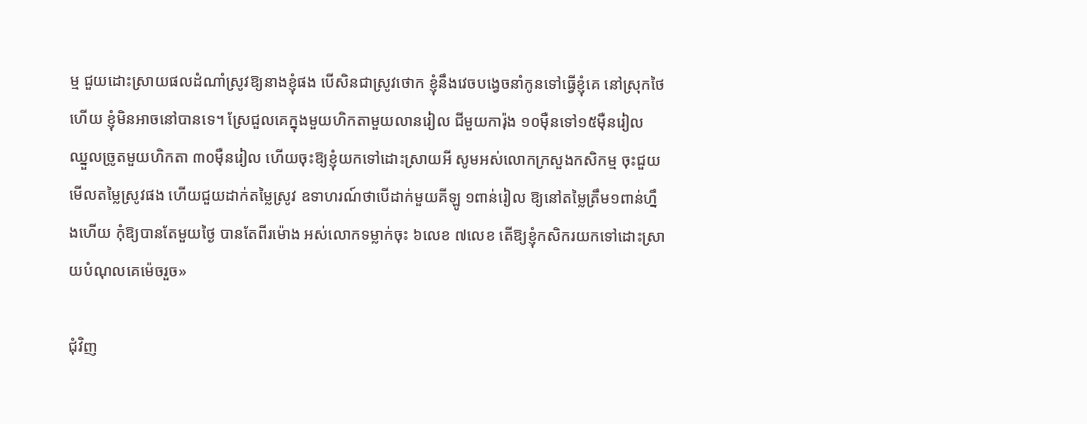ម្ម ជួយដោះស្រាយផលដំណាំស្រូវឱ្យនាងខ្ញុំផង បើសិនជាស្រូវថោក ខ្ញុំនឹងវេចបង្វេចនាំកូនទៅធ្វើខ្ញុំគេ នៅស្រុកថៃហើយ ខ្ញុំមិនអាចនៅបានទេ។ ស្រែជួលគេក្នុងមួយហិកតាមួយលានរៀល ជីមួយការ៉ុង ១០ម៉ឺនទៅ១៥ម៉ឺនរៀល ឈ្នួលច្រូតមួយហិកតា ៣០ម៉ឺនរៀល ហើយចុះឱ្យខ្ញុំយកទៅដោះស្រាយអី សូមអស់លោកក្រសួងកសិកម្ម ចុះជួយមើលតម្លៃស្រូវផង ហើយជួយដាក់តម្លៃស្រូវ ឧទាហរណ៍ថាបើដាក់មួយគីឡូ ១ពាន់រៀល ឱ្យនៅតម្លៃត្រឹម១ពាន់ហ្នឹងហើយ កុំឱ្យបានតែមួយថ្ងៃ បានតែពីរម៉ោង អស់លោកទម្លាក់ចុះ ៦លេខ ៧លេខ តើឱ្យខ្ញុំកសិករយកទៅដោះស្រាយបំណុលគេម៉េចរួច»

ជុំវិញ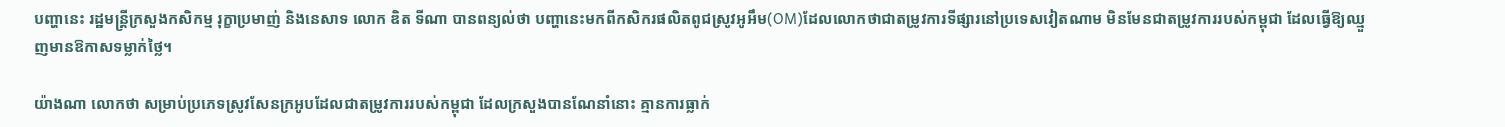បញ្ហានេះ រដ្ឋមន្ត្រីក្រសួងកសិកម្ម រុក្ខាប្រមាញ់ និងនេសាទ លោក ឌិត ទីណា បានពន្យល់ថា បញ្ហានេះមកពីកសិករផលិតពូជស្រូវអូអឹម(OM)ដែលលោកថាជាតម្រូវការទីផ្សារនៅប្រទេសវៀតណាម មិនមែនជាតម្រូវការរបស់កម្ពុជា ដែលធ្វើឱ្យឈ្មួញមានឱកាសទម្លាក់ថ្លៃ។

យ៉ាងណា លោកថា សម្រាប់ប្រភេទស្រូវសែនក្រអូបដែលជាតម្រូវការរបស់កម្ពុជា ដែលក្រសួងបានណែនាំនោះ គ្មានការធ្លាក់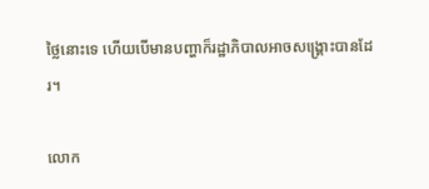ថ្លៃនោះទេ ហើយបើមានបញ្ហាក៏រដ្ឋាភិបាលអាចសង្គ្រោះបានដែរ។

លោក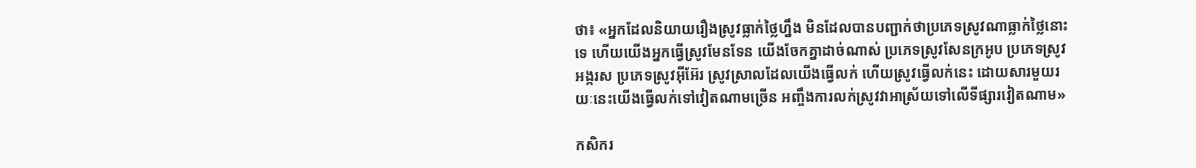ថា៖ «អ្នកដែលនិយាយរឿងស្រូវធ្លាក់ថ្លៃហ្នឹង មិនដែលបានបញ្ជាក់ថាប្រភេទស្រូវណាធ្លាក់ថ្លៃនោះទេ ហើយយើងអ្នកធ្វើស្រូវមែនទែន យើងចែកគ្នាដាច់ណាស់ ប្រភេទស្រូវសែនក្រអូប ប្រភេទស្រូវអង្ករស ប្រភេទស្រូវអ៊ីអ៊ែរ ស្រូវស្រាលដែលយើងធ្វើលក់ ហើយស្រូវធ្វើលក់នេះ ដោយសារមួយរយៈនេះយើងធ្វើលក់ទៅវៀតណាមច្រើន អញ្ចឹងការលក់ស្រូវវាអាស្រ័យទៅលើទីផ្សារវៀតណាម»

កសិករ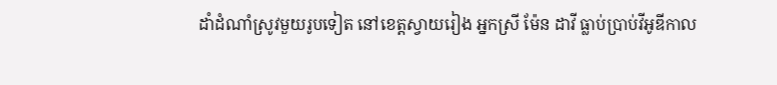ដាំដំណាំស្រូវមួយរូបទៀត នៅខេត្តស្វាយរៀង អ្នកស្រី ម៉ែន ដាវី ធ្លាប់ប្រាប់វីអូឌីកាល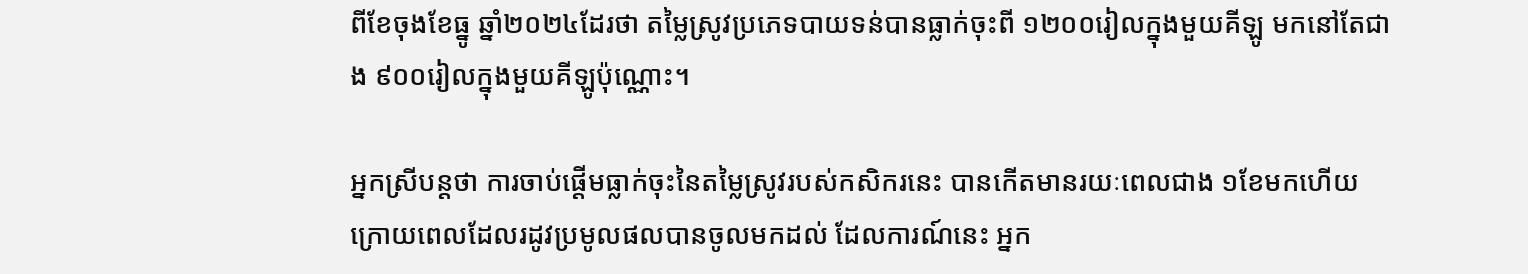ពីខែចុងខែធ្នូ ឆ្នាំ២០២៤ដែរថា តម្លៃស្រូវប្រភេទបាយទន់បានធ្លាក់ចុះពី ១២០០រៀលក្នុងមួយគីឡូ មកនៅតែជាង ៩០០រៀលក្នុងមួយគីឡូប៉ុណ្ណោះ។

អ្នកស្រីបន្តថា ការចាប់ផ្ដើមធ្លាក់ចុះនៃតម្លៃស្រូវរបស់កសិករនេះ បានកើតមានរយៈពេលជាង ១ខែមកហើយ ក្រោយពេលដែលរដូវប្រមូលផលបានចូលមកដល់ ដែលការណ៍នេះ អ្នក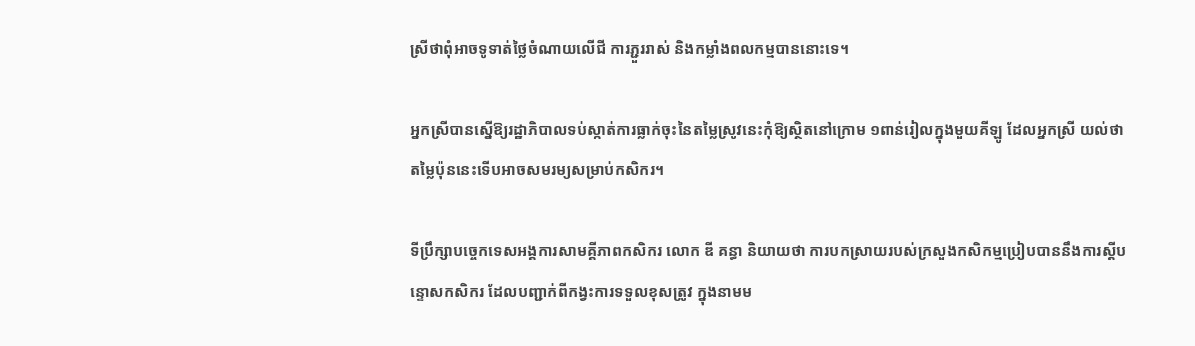ស្រីថាពុំអាចទូទាត់ថ្លៃចំណាយលើជី ការភ្ជួររាស់ និងកម្លាំងពលកម្មបាននោះទេ។

អ្នកស្រីបានស្នើឱ្យរដ្ឋាភិបាលទប់ស្កាត់ការធ្លាក់ចុះនៃតម្លៃស្រូវនេះកុំឱ្យស្ថិតនៅក្រោម ១ពាន់រៀលក្នុងមួយគីឡូ ដែលអ្នកស្រី យល់ថា តម្លៃប៉ុននេះទើបអាចសមរម្យសម្រាប់កសិករ។

ទីប្រឹក្សាបច្ចេកទេសអង្គការសាមគ្គីភាពកសិករ លោក ឌី គន្ធា និយាយថា ការបកស្រាយរបស់ក្រសួងកសិកម្មប្រៀបបាននឹងការស្តីបន្ទោសកសិករ ដែលបញ្ជាក់ពីកង្វះការទទួលខុសត្រូវ ក្នុងនាមម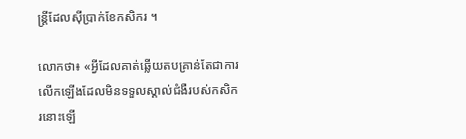ន្ត្រីដែលស៊ីប្រាក់ខែកសិករ ។

លោកថា៖ «អ្វីដែលគាត់ឆ្លើយតបគ្រាន់តែជាការលើកឡើងដែលមិនទទួលស្គាល់ជំងឺរបស់កសិករនោះឡើ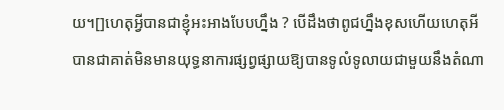យ។[]ហេតុអ្វីបានជាខ្ញុំអះអាងបែបហ្នឹង ? បើដឹងថាពូជហ្នឹងខុសហើយហេតុអីបានជាគាត់មិនមានយុទ្ធនាការផ្សព្វផ្សាយឱ្យបានទូលំទូលាយជាមួយនឹងតំណា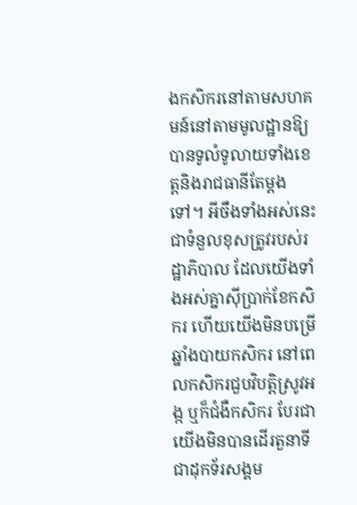ងកសិករនៅតាមសហគមន៍នៅតាមមូលដ្ឋានឱ្យបានទូលំទូលាយទាំងខេត្តនិងរាជធានីតែម្តងទៅ។ អីចឹងទាំងអស់នេះជាទំនួលខុសត្រូវរបស់រដ្ឋាភិបាល ដែលយើងទាំងអស់គ្នាស៊ីប្រាក់ខែកសិករ ហើយយើងមិនបម្រើឆ្នាំងបាយកសិករ នៅពេលកសិករជួបវិបត្តិស្រូវអង្ក ឬក៏ជំងឺកសិករ បែរជាយើងមិនបានដើរតួនាទីជាដុកទ័រសង្គម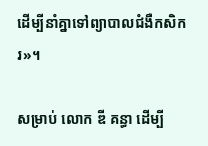ដើម្បីនាំគ្នាទៅព្យាបាលជំងឺកសិករ»។

សម្រាប់ លោក ឌី គន្ធា ដើម្បី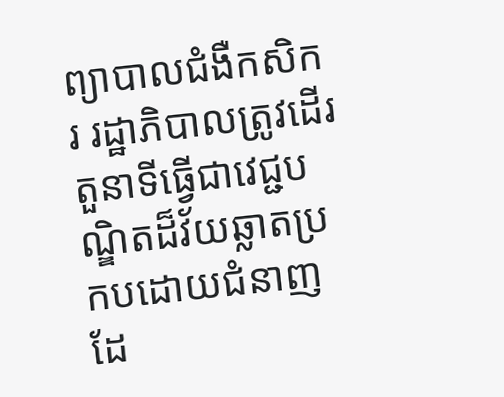ព្យាបាលជំងឺកសិករ រដ្ឋាភិបាលត្រូវដើរតួនាទីធ្វើជាវេជ្ជបណ្ឌិតដ៏វ័យឆ្លាតប្រកបដោយជំនាញ ដែ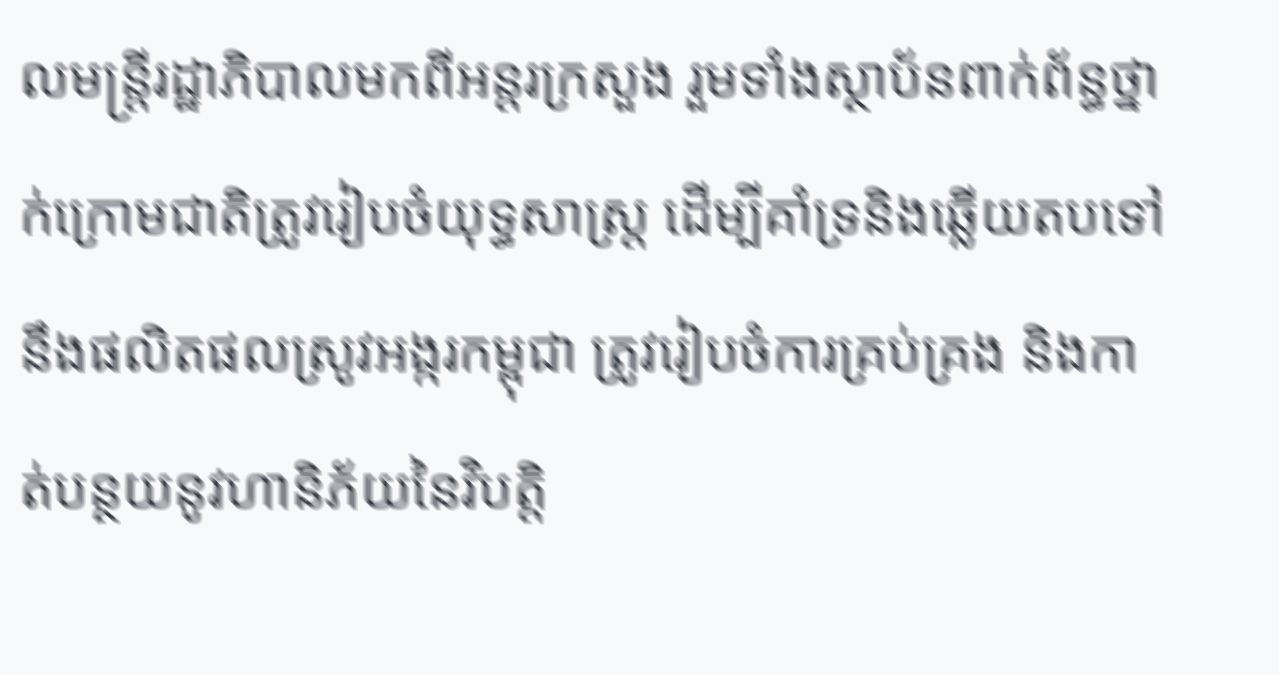លមន្ត្រីរដ្ឋាភិបាលមកពីអន្តរក្រសួង រួមទាំងស្ថាប័នពាក់ព័ន្ធថ្នាក់ក្រោមជាតិត្រូវរៀបចំយុទ្ធសាស្ត្រ ដើម្បីគាំទ្រនិងឆ្លើយតបទៅនឹងផលិតផលស្រូវអង្ករកម្ពុជា ត្រូវរៀបចំការគ្រប់គ្រង និងកាត់បន្ថយនូវហានិភ័យនៃវិបត្តិ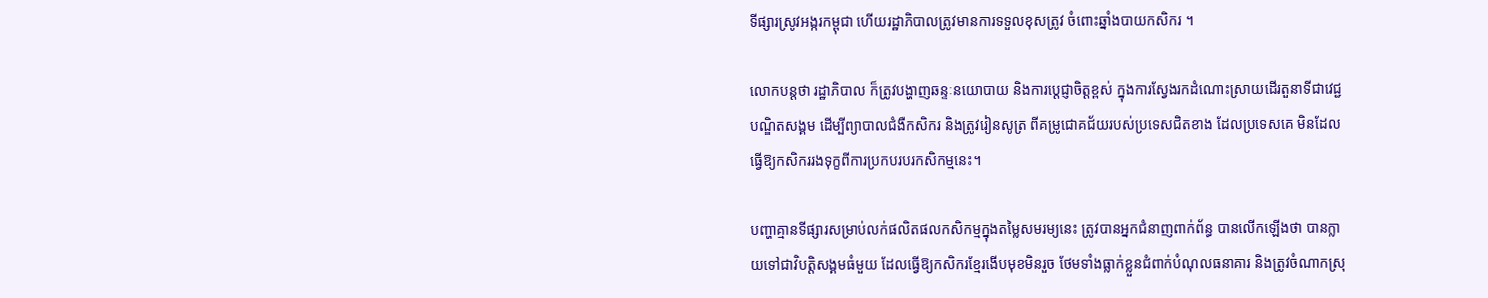ទីផ្សារស្រូវអង្ករកម្ពុជា ហើយរដ្ឋាភិបាលត្រូវមានការទទួលខុសត្រូវ ចំពោះឆ្នាំងបាយកសិករ ។

លោកបន្តថា រដ្ឋាភិបាល ក៏ត្រូវបង្ហាញឆន្ទៈនយោបាយ និងការប្តេជ្ញាចិត្តខ្ពស់ ក្នុងការស្វែងរកដំណោះស្រាយដើរតួនាទីជាវេជ្ជបណ្ឌិតសង្គម ដើម្បីព្យាបាលជំងឺកសិករ និងត្រូវរៀនសូត្រ ពីគម្រូជោគជ័យរបស់ប្រទេសជិតខាង ដែលប្រទេសគេ មិនដែលធ្វើឱ្យកសិកររងទុក្ខពីការប្រកបរបរកសិកម្មនេះ។

បញ្ហាគ្មានទីផ្សារសម្រាប់លក់ផលិតផលកសិកម្មក្នុងតម្លៃសមរម្យនេះ ត្រូវបានអ្នកជំនាញពាក់ព័ន្ធ បានលើកឡើងថា បានក្លាយទៅជាវិបត្តិសង្គមធំមួយ ដែលធ្វើឱ្យកសិករខ្មែរងើបមុខមិនរួច ថែមទាំងធ្លាក់ខ្លួនជំពាក់បំណុលធនាគារ និងត្រូវចំណាកស្រុ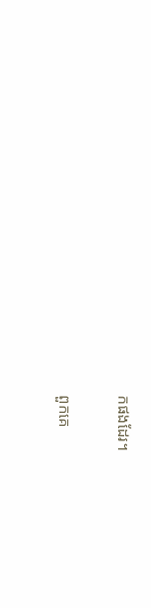កផងដែរ។

ពួកគេ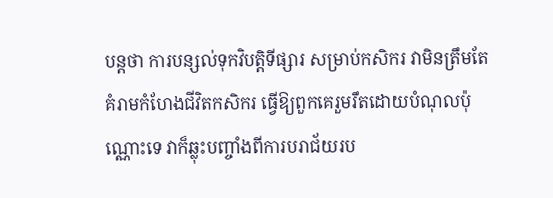បន្តថា ការបន្សល់ទុកវិបត្តិទីផ្សារ សម្រាប់កសិករ វាមិនត្រឹមតែគំរាមកំហែងជីវិតកសិករ ធ្វើឱ្យពួកគេរួមរឹតដោយបំណុលប៉ុណ្ណោះទេ វាក៏ឆ្លុះបញ្ចាំងពីការបរាជ័យរប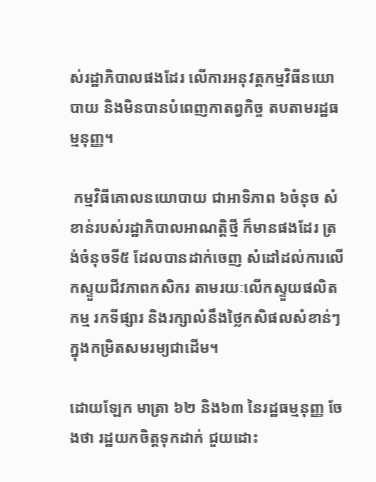ស់រដ្ឋាភិបាលផងដែរ លើការអនុវត្តកម្មវិធីនយោបាយ និងមិនបានបំពេញកាតព្វកិច្ច តបតាមរដ្ឋធម្មនុញ្ញ។

 កម្មវិធីគោលនយោបាយ ជាអាទិភាព ៦ចំនុច សំខាន់របស់រដ្ឋាភិបាលអាណត្តិថ្មី ក៏មានផងដែរ ត្រង់ចំនុចទី៥ ដែលបានដាក់ចេញ សំដៅដល់ការលើកស្ទួយជីវភាពកសិករ តាមរយៈលើកស្ទួយផលិតកម្ម រកទីផ្សារ និងរក្សាលំនឹងថ្លៃកសិផលសំខាន់ៗ ក្នុងកម្រិតសមរម្យជាដើម។

ដោយឡែក មាត្រា ៦២ និង៦៣ នៃរដ្ឋធម្មនុញ្ញ ចែងថា រដ្ឋយកចិត្តទុកដាក់ ជួយដោះ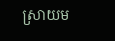ស្រាយម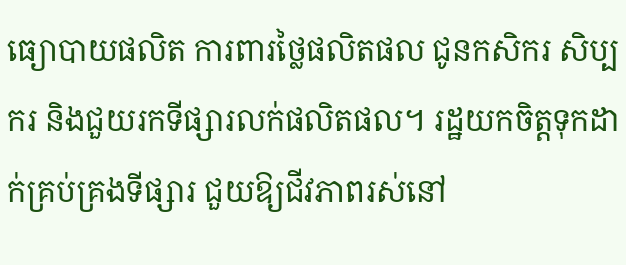ធ្យោបាយផលិត ការពារថ្លៃផលិតផល ជូនកសិករ សិប្បករ និងជួយរកទីផ្សារលក់ផលិតផល។ រដ្ឋយកចិត្តទុកដាក់គ្រប់គ្រងទីផ្សារ ជួយឱ្យជីវភាពរស់នៅ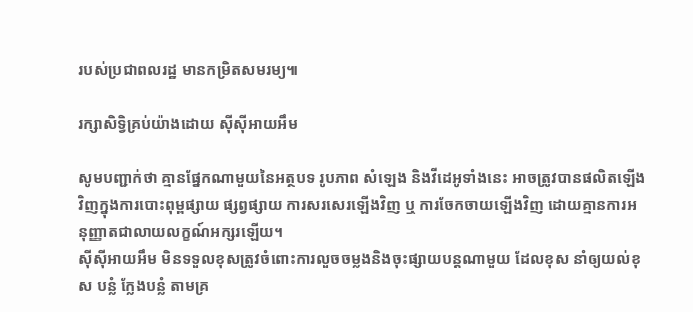របស់ប្រជាពលរដ្ឋ មានកម្រិតសមរម្យ៕

រក្សាសិទ្វិគ្រប់យ៉ាងដោយ ស៊ីស៊ីអាយអឹម

សូមបញ្ជាក់ថា គ្មានផ្នែកណាមួយនៃអត្ថបទ រូបភាព សំឡេង និងវីដេអូទាំងនេះ អាចត្រូវបានផលិតឡើងវិញក្នុងការបោះពុម្ពផ្សាយ ផ្សព្វផ្សាយ ការសរសេរឡើងវិញ ឬ ការចែកចាយឡើងវិញ ដោយគ្មានការអនុញ្ញាតជាលាយលក្ខណ៍អក្សរឡើយ។
ស៊ីស៊ីអាយអឹម មិនទទួលខុសត្រូវចំពោះការលួចចម្លងនិងចុះផ្សាយបន្តណាមួយ ដែលខុស នាំឲ្យយល់ខុស បន្លំ ក្លែងបន្លំ តាមគ្រ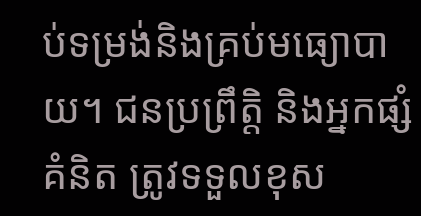ប់ទម្រង់និងគ្រប់មធ្យោបាយ។ ជនប្រព្រឹត្តិ និងអ្នកផ្សំគំនិត ត្រូវទទួលខុស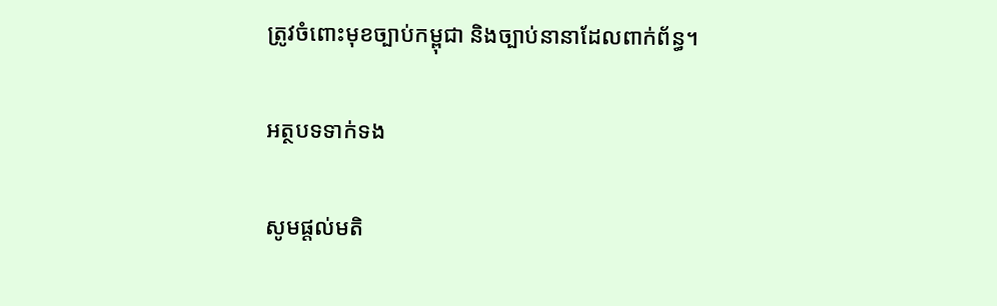ត្រូវចំពោះមុខច្បាប់កម្ពុជា និងច្បាប់នានាដែលពាក់ព័ន្ធ។

អត្ថបទទាក់ទង

សូមផ្ដល់មតិ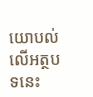យោបល់លើអត្ថបទនេះ